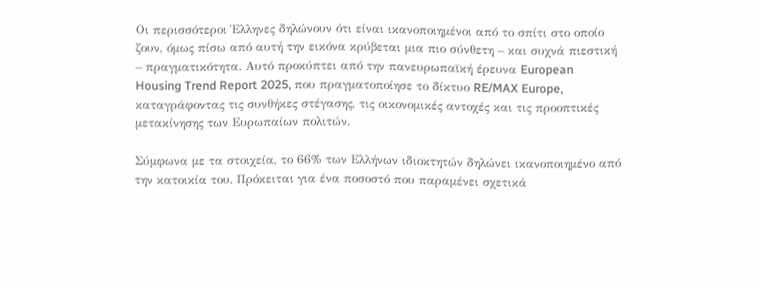Οι περισσότεροι Έλληνες δηλώνουν ότι είναι ικανοποιημένοι από το σπίτι στο οποίο ζουν, όμως πίσω από αυτή την εικόνα κρύβεται μια πιο σύνθετη – και συχνά πιεστική – πραγματικότητα. Αυτό προκύπτει από την πανευρωπαϊκή έρευνα European Housing Trend Report 2025, που πραγματοποίησε το δίκτυο RE/MAX Europe, καταγράφοντας τις συνθήκες στέγασης, τις οικονομικές αντοχές και τις προοπτικές μετακίνησης των Ευρωπαίων πολιτών.

Σύμφωνα με τα στοιχεία, το 66% των Ελλήνων ιδιοκτητών δηλώνει ικανοποιημένο από την κατοικία του. Πρόκειται για ένα ποσοστό που παραμένει σχετικά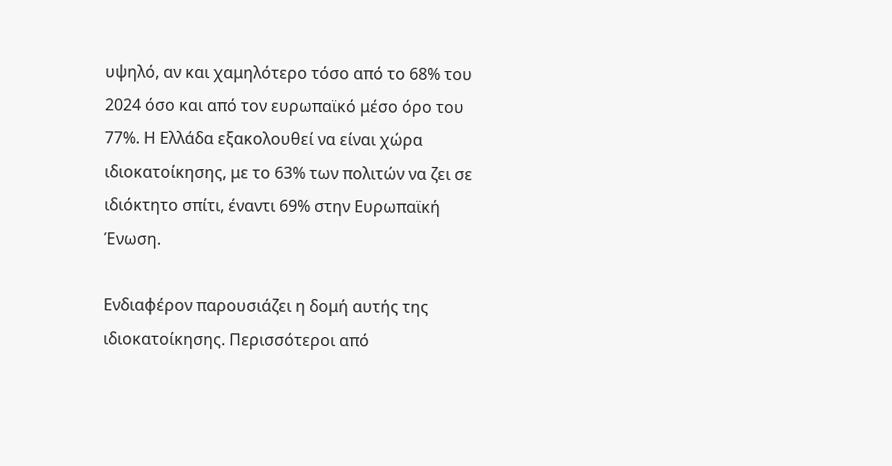υψηλό, αν και χαμηλότερο τόσο από το 68% του 2024 όσο και από τον ευρωπαϊκό μέσο όρο του 77%. Η Ελλάδα εξακολουθεί να είναι χώρα ιδιοκατοίκησης, με το 63% των πολιτών να ζει σε ιδιόκτητο σπίτι, έναντι 69% στην Ευρωπαϊκή Ένωση.

Ενδιαφέρον παρουσιάζει η δομή αυτής της ιδιοκατοίκησης. Περισσότεροι από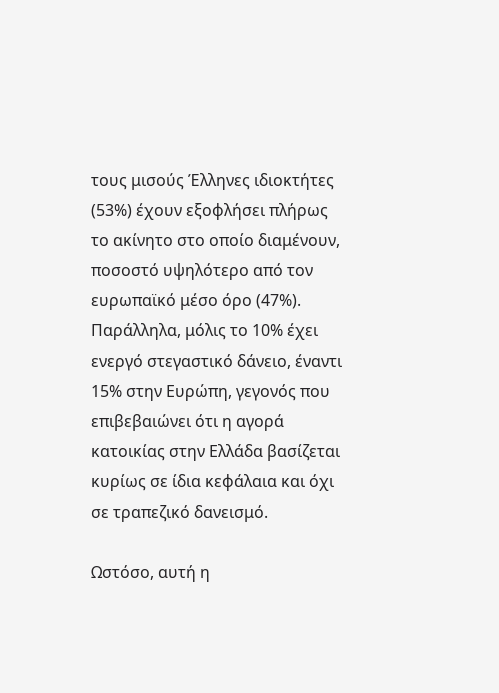τους μισούς Έλληνες ιδιοκτήτες (53%) έχουν εξοφλήσει πλήρως το ακίνητο στο οποίο διαμένουν, ποσοστό υψηλότερο από τον ευρωπαϊκό μέσο όρο (47%). Παράλληλα, μόλις το 10% έχει ενεργό στεγαστικό δάνειο, έναντι 15% στην Ευρώπη, γεγονός που επιβεβαιώνει ότι η αγορά κατοικίας στην Ελλάδα βασίζεται κυρίως σε ίδια κεφάλαια και όχι σε τραπεζικό δανεισμό.

Ωστόσο, αυτή η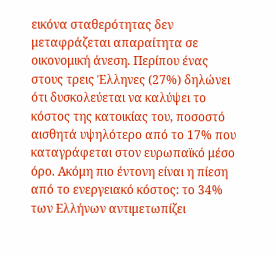εικόνα σταθερότητας δεν μεταφράζεται απαραίτητα σε οικονομική άνεση. Περίπου ένας στους τρεις Έλληνες (27%) δηλώνει ότι δυσκολεύεται να καλύψει το κόστος της κατοικίας του, ποσοστό αισθητά υψηλότερο από το 17% που καταγράφεται στον ευρωπαϊκό μέσο όρο. Ακόμη πιο έντονη είναι η πίεση από το ενεργειακό κόστος: το 34% των Ελλήνων αντιμετωπίζει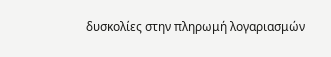δυσκολίες στην πληρωμή λογαριασμών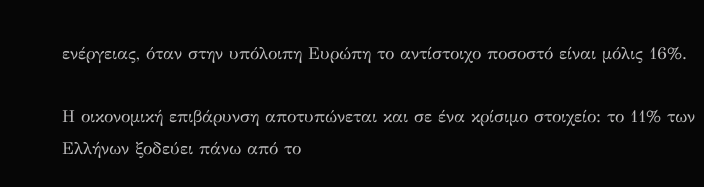ενέργειας, όταν στην υπόλοιπη Ευρώπη το αντίστοιχο ποσοστό είναι μόλις 16%.

Η οικονομική επιβάρυνση αποτυπώνεται και σε ένα κρίσιμο στοιχείο: το 11% των Ελλήνων ξοδεύει πάνω από το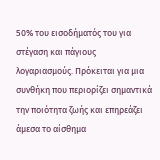50% του εισοδήματός του για στέγαση και πάγιους λογαριασμούς. Πρόκειται για μια συνθήκη που περιορίζει σημαντικά την ποιότητα ζωής και επηρεάζει άμεσα το αίσθημα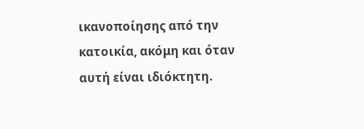ικανοποίησης από την κατοικία, ακόμη και όταν αυτή είναι ιδιόκτητη.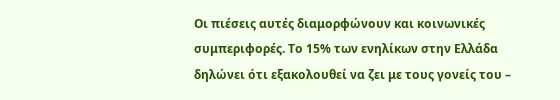Οι πιέσεις αυτές διαμορφώνουν και κοινωνικές συμπεριφορές. Το 15% των ενηλίκων στην Ελλάδα δηλώνει ότι εξακολουθεί να ζει με τους γονείς του –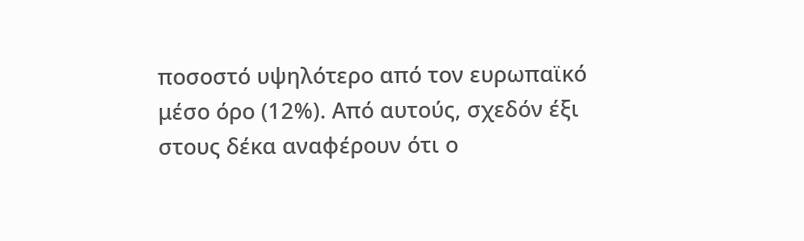ποσοστό υψηλότερο από τον ευρωπαϊκό μέσο όρο (12%). Από αυτούς, σχεδόν έξι στους δέκα αναφέρουν ότι ο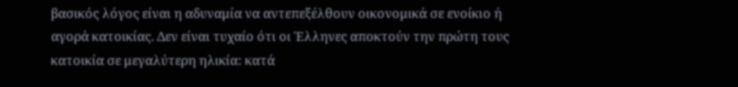βασικός λόγος είναι η αδυναμία να αντεπεξέλθουν οικονομικά σε ενοίκιο ή αγορά κατοικίας. Δεν είναι τυχαίο ότι οι Έλληνες αποκτούν την πρώτη τους κατοικία σε μεγαλύτερη ηλικία: κατά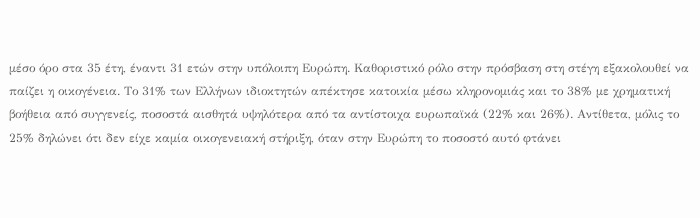μέσο όρο στα 35 έτη, έναντι 31 ετών στην υπόλοιπη Ευρώπη. Καθοριστικό ρόλο στην πρόσβαση στη στέγη εξακολουθεί να παίζει η οικογένεια. Το 31% των Ελλήνων ιδιοκτητών απέκτησε κατοικία μέσω κληρονομιάς και το 38% με χρηματική βοήθεια από συγγενείς, ποσοστά αισθητά υψηλότερα από τα αντίστοιχα ευρωπαϊκά (22% και 26%). Αντίθετα, μόλις το 25% δηλώνει ότι δεν είχε καμία οικογενειακή στήριξη, όταν στην Ευρώπη το ποσοστό αυτό φτάνει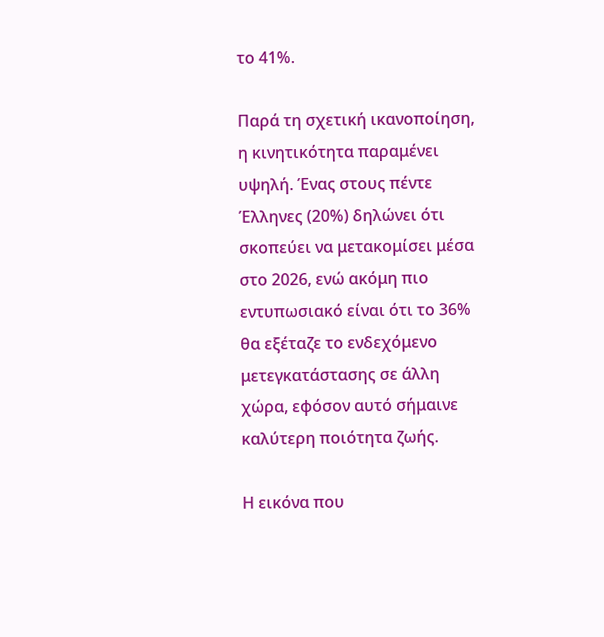το 41%.

Παρά τη σχετική ικανοποίηση, η κινητικότητα παραμένει υψηλή. Ένας στους πέντε Έλληνες (20%) δηλώνει ότι σκοπεύει να μετακομίσει μέσα στο 2026, ενώ ακόμη πιο εντυπωσιακό είναι ότι το 36% θα εξέταζε το ενδεχόμενο μετεγκατάστασης σε άλλη χώρα, εφόσον αυτό σήμαινε καλύτερη ποιότητα ζωής.

Η εικόνα που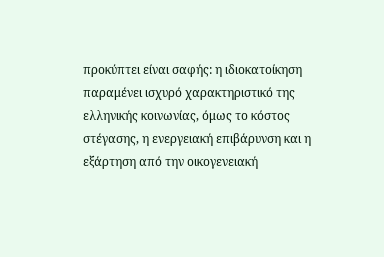προκύπτει είναι σαφής: η ιδιοκατοίκηση παραμένει ισχυρό χαρακτηριστικό της ελληνικής κοινωνίας, όμως το κόστος στέγασης, η ενεργειακή επιβάρυνση και η εξάρτηση από την οικογενειακή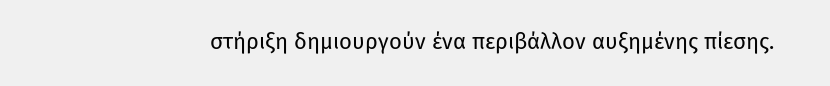στήριξη δημιουργούν ένα περιβάλλον αυξημένης πίεσης.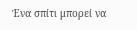Ένα σπίτι μπορεί να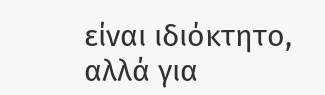είναι ιδιόκτητο, αλλά για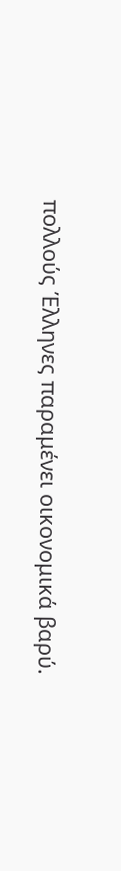πολλούς Έλληνες παραμένει οικονομικά βαρύ.